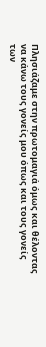Πλησιάζαμε στην πρωτομαγιά όμως και θέλοντας να κάνω τους γονείς μου όπως και τους γονείς των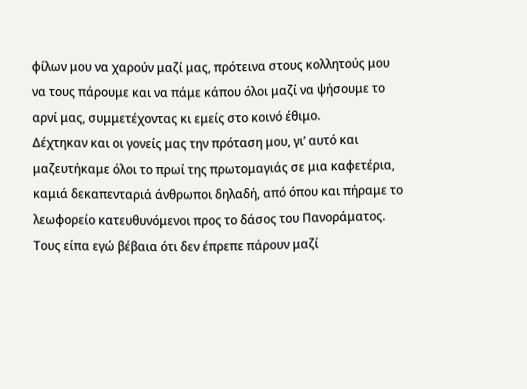φίλων μου να χαρούν μαζί μας, πρότεινα στους κολλητούς μου να τους πάρουμε και να πάμε κάπου όλοι μαζί να ψήσουμε το αρνί μας, συμμετέχοντας κι εμείς στο κοινό έθιμο.
Δέχτηκαν και οι γονείς μας την πρόταση μου, γι’ αυτό και μαζευτήκαμε όλοι το πρωί της πρωτομαγιάς σε μια καφετέρια, καμιά δεκαπενταριά άνθρωποι δηλαδή, από όπου και πήραμε το λεωφορείο κατευθυνόμενοι προς το δάσος του Πανοράματος.
Τους είπα εγώ βέβαια ότι δεν έπρεπε πάρουν μαζί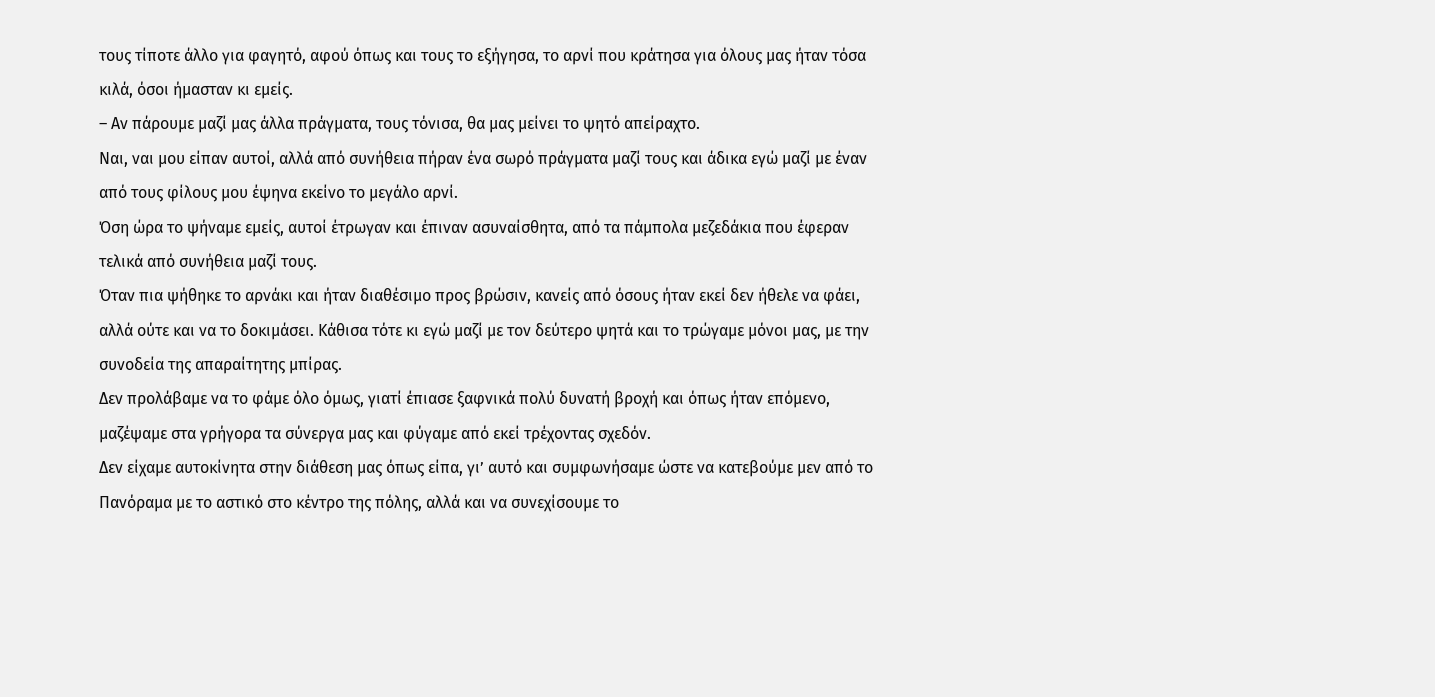τους τίποτε άλλο για φαγητό, αφού όπως και τους το εξήγησα, το αρνί που κράτησα για όλους μας ήταν τόσα κιλά, όσοι ήμασταν κι εμείς.
– Αν πάρουμε μαζί μας άλλα πράγματα, τους τόνισα, θα μας μείνει το ψητό απείραχτο.
Ναι, ναι μου είπαν αυτοί, αλλά από συνήθεια πήραν ένα σωρό πράγματα μαζί τους και άδικα εγώ μαζί με έναν από τους φίλους μου έψηνα εκείνο το μεγάλο αρνί.
Όση ώρα το ψήναμε εμείς, αυτοί έτρωγαν και έπιναν ασυναίσθητα, από τα πάμπολα μεζεδάκια που έφεραν τελικά από συνήθεια μαζί τους.
Όταν πια ψήθηκε το αρνάκι και ήταν διαθέσιμο προς βρώσιν, κανείς από όσους ήταν εκεί δεν ήθελε να φάει, αλλά ούτε και να το δοκιμάσει. Κάθισα τότε κι εγώ μαζί με τον δεύτερο ψητά και το τρώγαμε μόνοι μας, με την συνοδεία της απαραίτητης μπίρας.
Δεν προλάβαμε να το φάμε όλο όμως, γιατί έπιασε ξαφνικά πολύ δυνατή βροχή και όπως ήταν επόμενο, μαζέψαμε στα γρήγορα τα σύνεργα μας και φύγαμε από εκεί τρέχοντας σχεδόν.
Δεν είχαμε αυτοκίνητα στην διάθεση μας όπως είπα, γι’ αυτό και συμφωνήσαμε ώστε να κατεβούμε μεν από το Πανόραμα με το αστικό στο κέντρο της πόλης, αλλά και να συνεχίσουμε το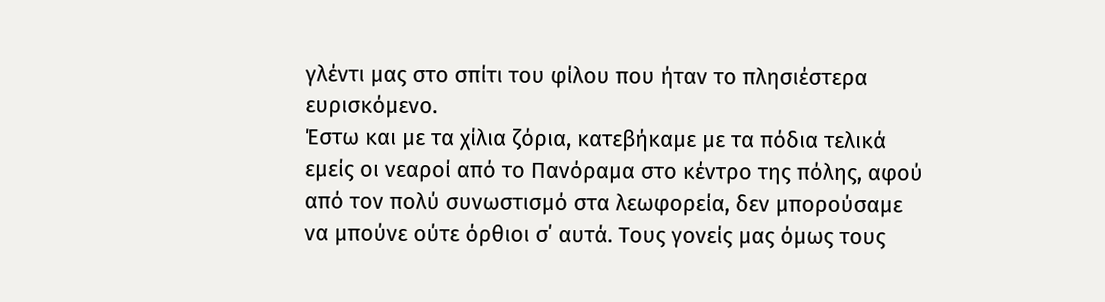γλέντι μας στο σπίτι του φίλου που ήταν το πλησιέστερα ευρισκόμενο.
Έστω και με τα χίλια ζόρια, κατεβήκαμε με τα πόδια τελικά εμείς οι νεαροί από το Πανόραμα στο κέντρο της πόλης, αφού από τον πολύ συνωστισμό στα λεωφορεία, δεν μπορούσαμε να μπούνε ούτε όρθιοι σ΄ αυτά. Τους γονείς μας όμως τους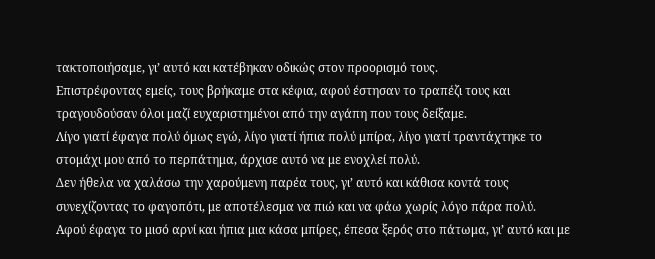τακτοποιήσαμε, γι’ αυτό και κατέβηκαν οδικώς στον προορισμό τους.
Επιστρέφοντας εμείς, τους βρήκαμε στα κέφια, αφού έστησαν το τραπέζι τους και τραγουδούσαν όλοι μαζί ευχαριστημένοι από την αγάπη που τους δείξαμε.
Λίγο γιατί έφαγα πολύ όμως εγώ, λίγο γιατί ήπια πολύ μπίρα, λίγο γιατί τραντάχτηκε το στομάχι μου από το περπάτημα, άρχισε αυτό να με ενοχλεί πολύ.
Δεν ήθελα να χαλάσω την χαρούμενη παρέα τους, γι’ αυτό και κάθισα κοντά τους συνεχίζοντας το φαγοπότι, με αποτέλεσμα να πιώ και να φάω χωρίς λόγο πάρα πολύ.
Αφού έφαγα το μισό αρνί και ήπια μια κάσα μπίρες, έπεσα ξερός στο πάτωμα, γι’ αυτό και με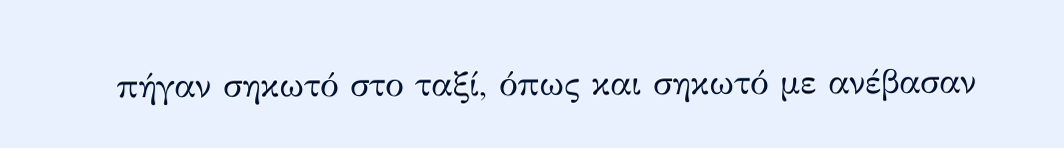πήγαν σηκωτό στο ταξί, όπως και σηκωτό με ανέβασαν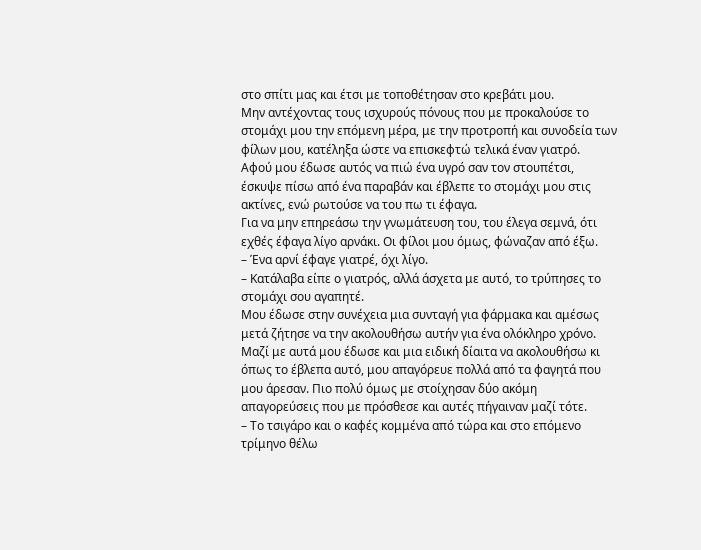στο σπίτι μας και έτσι με τοποθέτησαν στο κρεβάτι μου.
Μην αντέχοντας τους ισχυρούς πόνους που με προκαλούσε το στομάχι μου την επόμενη μέρα, με την προτροπή και συνοδεία των φίλων μου, κατέληξα ώστε να επισκεφτώ τελικά έναν γιατρό.
Αφού μου έδωσε αυτός να πιώ ένα υγρό σαν τον στουπέτσι, έσκυψε πίσω από ένα παραβάν και έβλεπε το στομάχι μου στις ακτίνες, ενώ ρωτούσε να του πω τι έφαγα.
Για να μην επηρεάσω την γνωμάτευση του, του έλεγα σεμνά, ότι εχθές έφαγα λίγο αρνάκι. Οι φίλοι μου όμως, φώναζαν από έξω.
– Ένα αρνί έφαγε γιατρέ, όχι λίγο.
– Κατάλαβα είπε ο γιατρός, αλλά άσχετα με αυτό, το τρύπησες το στομάχι σου αγαπητέ.
Μου έδωσε στην συνέχεια μια συνταγή για φάρμακα και αμέσως μετά ζήτησε να την ακολουθήσω αυτήν για ένα ολόκληρο χρόνο. Μαζί με αυτά μου έδωσε και μια ειδική δίαιτα να ακολουθήσω κι όπως το έβλεπα αυτό, μου απαγόρευε πολλά από τα φαγητά που μου άρεσαν. Πιο πολύ όμως με στοίχησαν δύο ακόμη απαγορεύσεις που με πρόσθεσε και αυτές πήγαιναν μαζί τότε.
– Το τσιγάρο και ο καφές κομμένα από τώρα και στο επόμενο τρίμηνο θέλω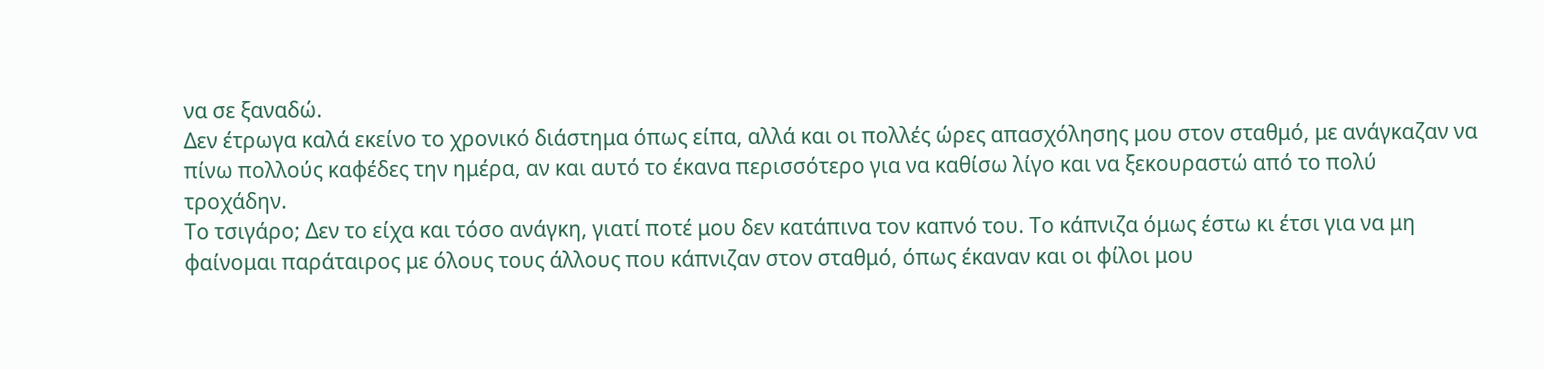να σε ξαναδώ.
Δεν έτρωγα καλά εκείνο το χρονικό διάστημα όπως είπα, αλλά και οι πολλές ώρες απασχόλησης μου στον σταθμό, με ανάγκαζαν να πίνω πολλούς καφέδες την ημέρα, αν και αυτό το έκανα περισσότερο για να καθίσω λίγο και να ξεκουραστώ από το πολύ τροχάδην.
Το τσιγάρο; Δεν το είχα και τόσο ανάγκη, γιατί ποτέ μου δεν κατάπινα τον καπνό του. Το κάπνιζα όμως έστω κι έτσι για να μη φαίνομαι παράταιρος με όλους τους άλλους που κάπνιζαν στον σταθμό, όπως έκαναν και οι φίλοι μου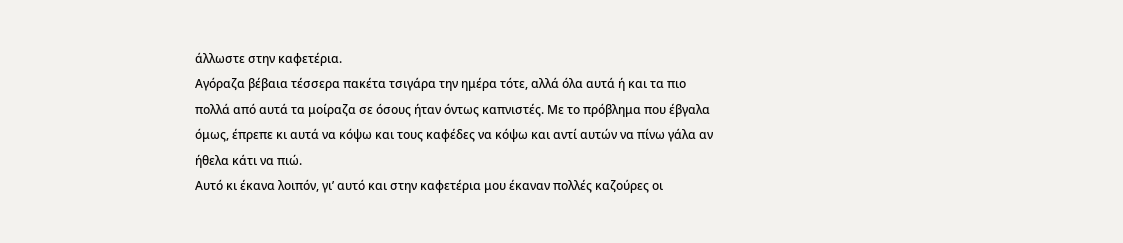άλλωστε στην καφετέρια.
Αγόραζα βέβαια τέσσερα πακέτα τσιγάρα την ημέρα τότε, αλλά όλα αυτά ή και τα πιο πολλά από αυτά τα μοίραζα σε όσους ήταν όντως καπνιστές. Με το πρόβλημα που έβγαλα όμως, έπρεπε κι αυτά να κόψω και τους καφέδες να κόψω και αντί αυτών να πίνω γάλα αν ήθελα κάτι να πιώ.
Αυτό κι έκανα λοιπόν, γι’ αυτό και στην καφετέρια μου έκαναν πολλές καζούρες οι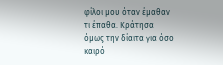φίλοι μου όταν έμαθαν τι έπαθα. Κράτησα όμως την δίαιτα για όσο καιρό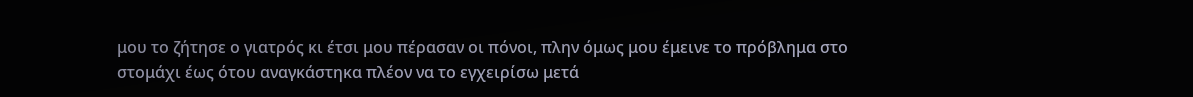μου το ζήτησε ο γιατρός κι έτσι μου πέρασαν οι πόνοι, πλην όμως μου έμεινε το πρόβλημα στο στομάχι έως ότου αναγκάστηκα πλέον να το εγχειρίσω μετά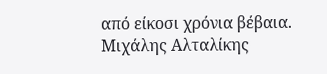από είκοσι χρόνια βέβαια.
Μιχάλης Αλταλίκης